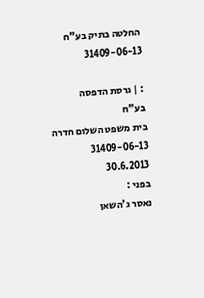החלטה בתיק בע"ח 31409-06-13

: | גרסת הדפסה
בע"ח
בית משפט השלום חדרה
31409-06-13
30.6.2013
בפני :
נאסר ג'השאן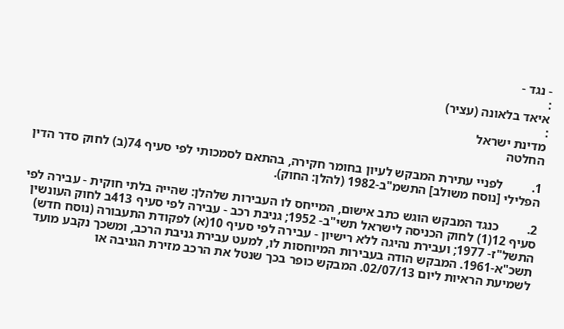- נגד -
:
איאד בלאונה (עציר)
:
מדינת ישראל
החלטה

1.         לפניי עתירת המבקש לעיון בחומר חקירה, בהתאם לסמכותי לפי סעיף 74(ב) לחוק סדר הדין הפלילי [נוסח משולב] התשמ"ב-1982 (להלן: החוק).

2.         כנגד המבקש הוגש כתב אישום, המייחס לו העבירות שלהלן: שהייה בלתי חוקית - עבירה לפי סעיף 12(1) לחוק הכניסה לישראל תשי"ב- 1952; גניבת רכב - עבירה לפי סעיף 413ב לחוק העונשין התשל"ז- 1977; ועבירת נהיגה ללא רישיון - עבירה לפי סעיף 10(א) לפקודת התעבורה (נוסח חדש) תשכ"א-1961. המבקש הודה בעבירות המיוחסות לו, למעט עבירת גניבת הרכב, ומשכך נקבע מועד לשמיעת הראיות ליום 02/07/13. המבקש כופר בכך שנטל את הרכב מזירת הגניבה או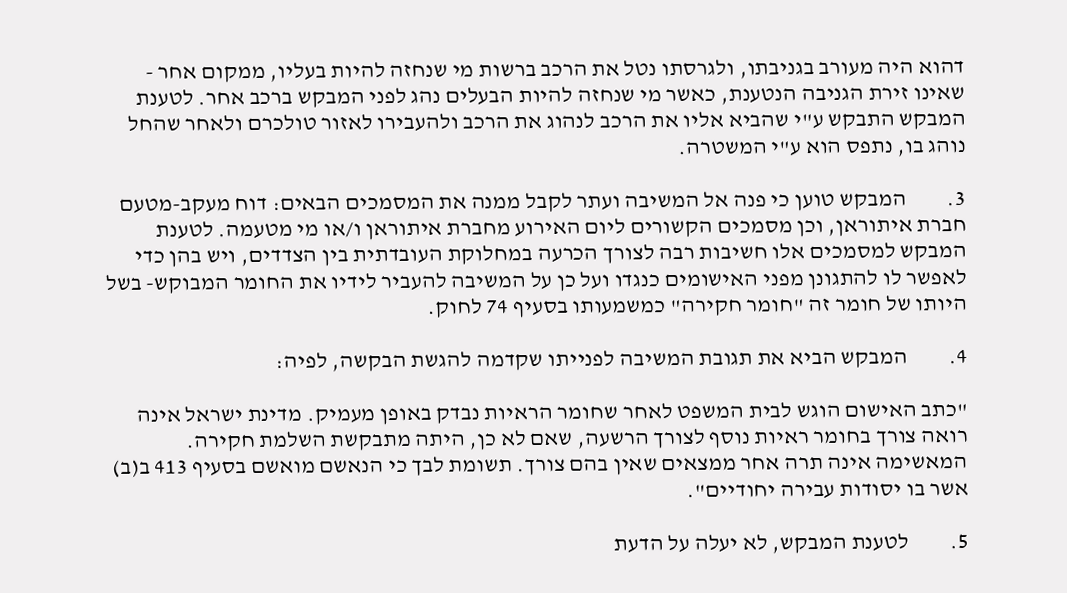דהוא היה מעורב בגניבתו, ולגרסתו נטל את הרכב ברשות מי שנחזה להיות בעליו, ממקום אחר - שאינו זירת הגניבה הנטענת, כאשר מי שנחזה להיות הבעלים נהג לפני המבקש ברכב אחר. לטענת המבקש התבקש ע"י שהביא אליו את הרכב לנהוג את הרכב ולהעבירו לאזור טולכרם ולאחר שהחל נוהג בו, נתפס הוא ע"י המשטרה.

3.         המבקש טוען כי פנה אל המשיבה ועתר לקבל ממנה את המסמכים הבאים: דוח מעקב-מטעם חברת איתוראן, וכן מסמכים הקשורים ליום האירוע מחברת איתוראן ו/או מי מטעמה. לטענת המבקש למסמכים אלו חשיבות רבה לצורך הכרעה במחלוקת העובדתית בין הצדדים, ויש בהן כדי לאפשר לו להתגונן מפני האישומים כנגדו ועל כן על המשיבה להעביר לידיו את החומר המבוקש- בשל היותו של חומר זה "חומר חקירה" כמשמעותו בסעיף 74 לחוק.

4.         המבקש הביא את תגובת המשיבה לפנייתו שקדמה להגשת הבקשה, לפיה:

"כתב האישום הוגש לבית המשפט לאחר שחומר הראיות נבדק באופן מעמיק. מדינת ישראל אינה רואה צורך בחומר ראיות נוסף לצורך הרשעה, שאם לא כן, היתה מתבקשת השלמת חקירה. המאשימה אינה תרה אחר ממצאים שאין בהם צורך. תשומת לבך כי הנאשם מואשם בסעיף 413 ב(ב) אשר בו יסודות עבירה יחודיים".

5.         לטענת המבקש, לא יעלה על הדעת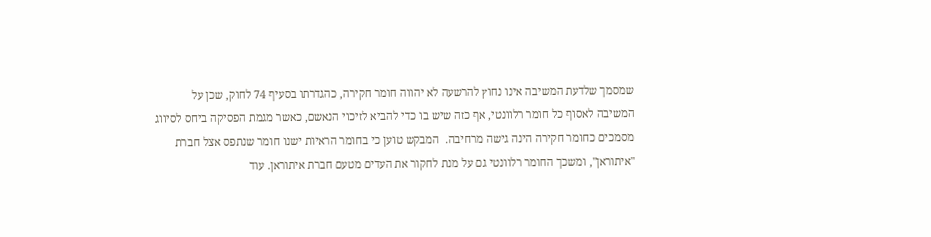שמסמך שלדעת המשיבה אינו נחוץ להרשעה לא יהווה חומר חקירה, כהגדרתו בסעיף 74 לחוק, שכן על המשיבה לאסוף כל חומר רלוונטי, אף כזה שיש בו כדי להביא לזיכוי הנאשם, כאשר מגמת הפסיקה ביחס לסיווג מסמכים כחומר חקירה הינה גישה מרחיבה.  המבקש טוען כי בחומר הראיות ישנו חומר שנתפס אצל חברת "איתוראן", ומשכך החומר רלוונטי גם על מנת לחקור את העדים מטעם חברת איתוראן. עוד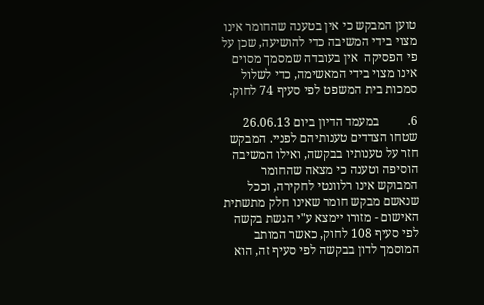טוען המבקש כי אין בטענה שהחומר אינו מצוי בידי המשיבה כדי להושיעה, שכן על פי הפסיקה  אין בעובדה שמסמך מסוים אינו מצוי בידי המאשימה, כדי לשלול סמכות בית המשפט לפי סעיף 74 לחוק.

6.         במעמד הדיון ביום 26.06.13 שטחו הצדדים טענותיהם לפניי. המבקש חזר על טענותיו בבקשה, ואילו המשיבה הוסיפה וטענה כי מצאה שהחומר המבוקש אינו רלוונטי לחקירה, וככל שנאשם מבקש חומר שאינו חלק מתשתית האישום - מזורו יימצא ע"י הגשת בקשה לפי סעיף 108 לחוק, כאשר המותב המוסמך לדון בבקשה לפי סעיף זה, הוא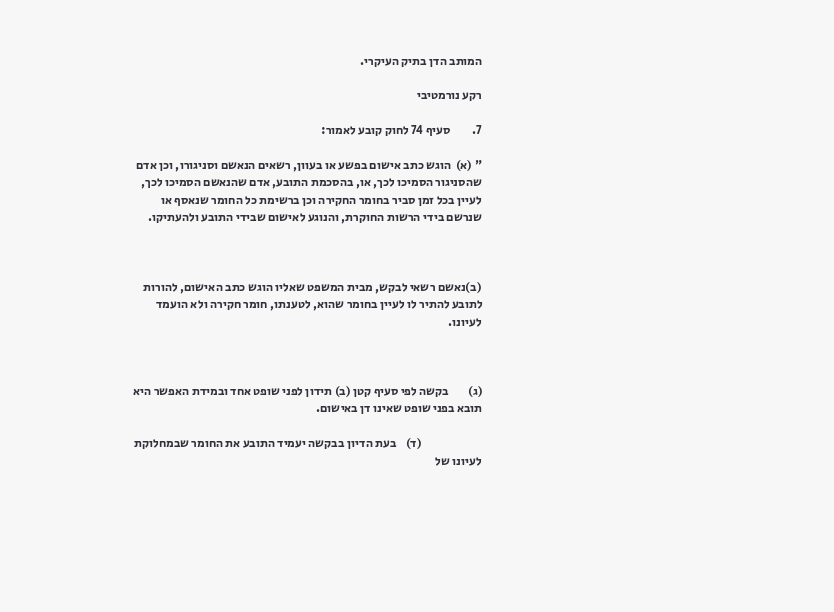המותב הדן בתיק העיקרי.

רקע נורמטיבי

7.         סעיף 74 לחוק קובע לאמור:

" (א)  הוגש כתב אישום בפשע או בעוון, רשאים הנאשם וסניגורו, וכן אדם שהסניגור הסמיכו לכך, או, בהסכמת התובע, אדם שהנאשם הסמיכו לכך, לעיין בכל זמן סביר בחומר החקירה וכן ברשימת כל החומר שנאסף או שנרשם בידי הרשות החוקרת, והנוגע לאישום שבידי התובע ולהעתיקו.



(ב)נאשם רשאי לבקש, מבית המשפט שאליו הוגש כתב האישום, להורות לתובע להתיר לו לעיין בחומר שהוא, לטענתו, חומר חקירה ולא הועמד לעיונו.



(ג)        בקשה לפי סעיף קטן (ב) תידון לפני שופט אחד ובמידת האפשר היא תובא בפני שופט שאינו דן באישום.

                         (ד)    בעת הדיון בבקשה יעמיד התובע את החומר שבמחלוקת לעיונו של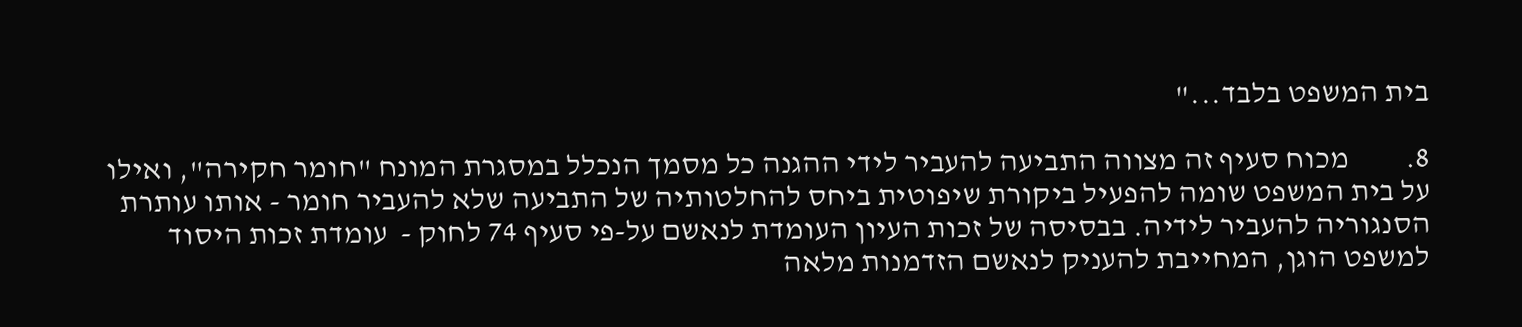בית המשפט בלבד..."

8.         מכוח סעיף זה מצווה התביעה להעביר לידי ההגנה כל מסמך הנכלל במסגרת המונח "חומר חקירה", ואילו על בית המשפט שומה להפעיל ביקורת שיפוטית ביחס להחלטותיה של התביעה שלא להעביר חומר - אותו עותרת הסנגוריה להעביר לידיה. בבסיסה של זכות העיון העומדת לנאשם על-פי סעיף 74 לחוק -  עומדת זכות היסוד למשפט הוגן, המחייבת להעניק לנאשם הזדמנות מלאה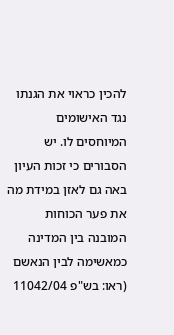להכין כראוי את הגנתו נגד האישומים המיוחסים לו. יש הסבורים כי זכות העיון באה גם לאזן במידת מה את פער הכוחות המובנה בין המדינה כמאשימה לבין הנאשם (ראו: בש"פ 11042/04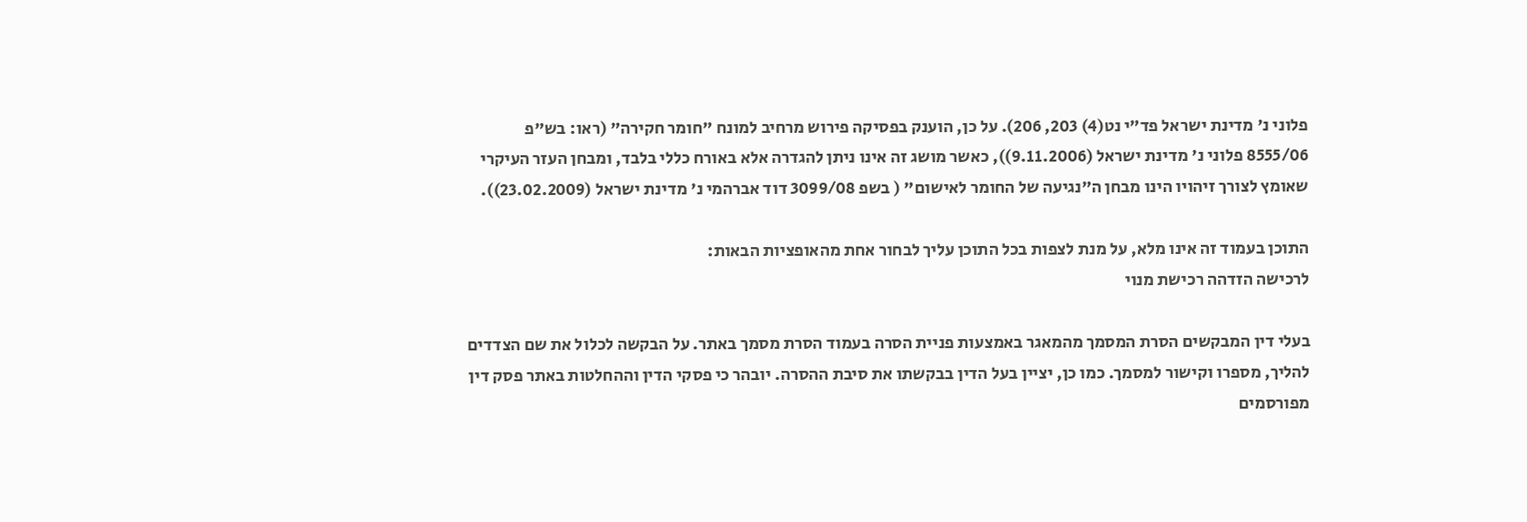פלוני נ' מדינת ישראל פד"י נט(4) 203, 206). על כן, הוענק בפסיקה פירוש מרחיב למונח "חומר חקירה" (ראו: בש"פ 8555/06 פלוני נ' מדינת ישראל (9.11.2006)), כאשר מושג זה אינו ניתן להגדרה אלא באורח כללי בלבד, ומבחן העזר העיקרי שאומץ לצורך זיהויו הינו מבחן ה"נגיעה של החומר לאישום" ( בשפ 3099/08 דוד אברהמי נ' מדינת ישראל (23.02.2009)).

התוכן בעמוד זה אינו מלא, על מנת לצפות בכל התוכן עליך לבחור אחת מהאופציות הבאות:
לרכישה הזדהה רכישת מנוי

בעלי דין המבקשים הסרת המסמך מהמאגר באמצעות פניית הסרה בעמוד הסרת מסמך באתר. על הבקשה לכלול את שם הצדדים להליך, מספרו וקישור למסמך. כמו כן, יציין בעל הדין בבקשתו את סיבת ההסרה. יובהר כי פסקי הדין וההחלטות באתר פסק דין מפורסמים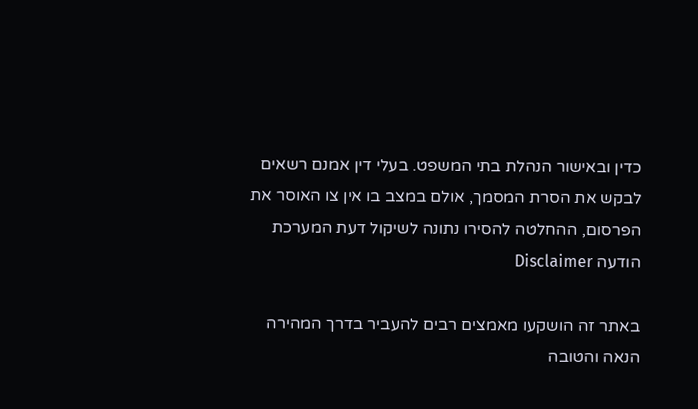כדין ובאישור הנהלת בתי המשפט. בעלי דין אמנם רשאים לבקש את הסרת המסמך, אולם במצב בו אין צו האוסר את הפרסום, ההחלטה להסירו נתונה לשיקול דעת המערכת
הודעה Disclaimer

באתר זה הושקעו מאמצים רבים להעביר בדרך המהירה הנאה והטובה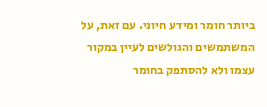ביותר חומר ומידע חיוני. עם זאת, על המשתמשים והגולשים לעיין במקור עצמו ולא להסתפק בחומר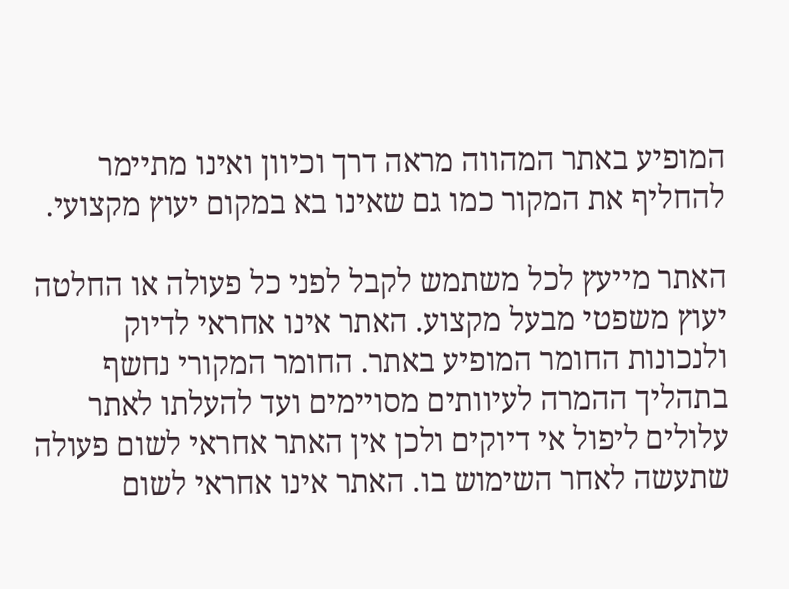המופיע באתר המהווה מראה דרך וכיוון ואינו מתיימר להחליף את המקור כמו גם שאינו בא במקום יעוץ מקצועי.

האתר מייעץ לכל משתמש לקבל לפני כל פעולה או החלטה יעוץ משפטי מבעל מקצוע. האתר אינו אחראי לדיוק ולנכונות החומר המופיע באתר. החומר המקורי נחשף בתהליך ההמרה לעיוותים מסויימים ועד להעלתו לאתר עלולים ליפול אי דיוקים ולכן אין האתר אחראי לשום פעולה שתעשה לאחר השימוש בו. האתר אינו אחראי לשום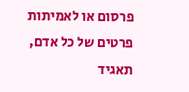פרסום או לאמיתות פרטים של כל אדם, תאגיד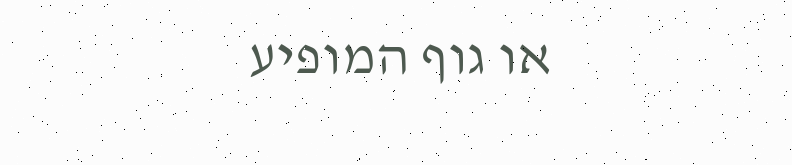או גוף המופיע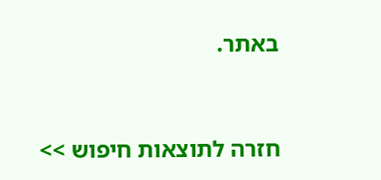באתר.


חזרה לתוצאות חיפוש >>